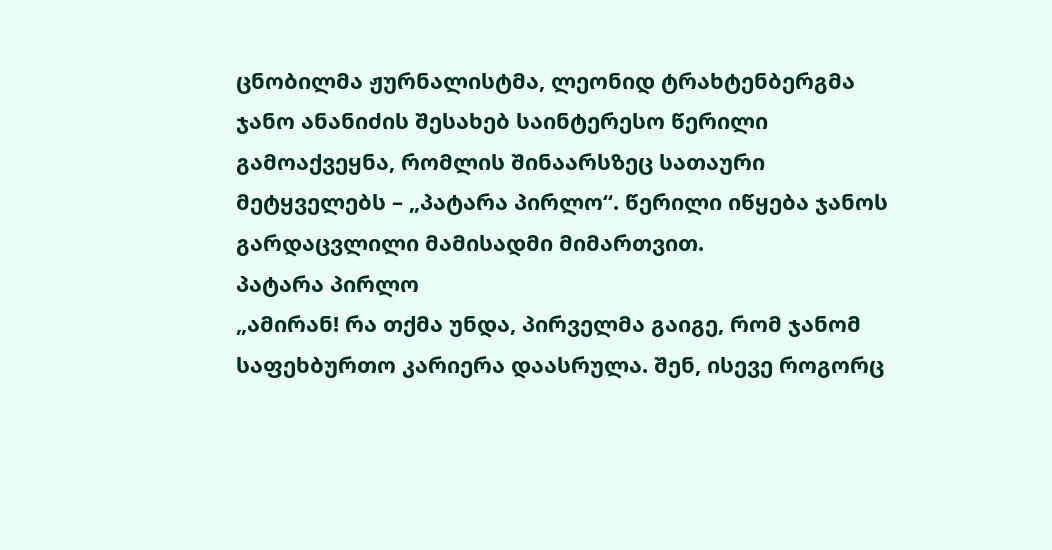ცნობილმა ჟურნალისტმა, ლეონიდ ტრახტენბერგმა ჯანო ანანიძის შესახებ საინტერესო წერილი გამოაქვეყნა, რომლის შინაარსზეც სათაური მეტყველებს – „პატარა პირლო“. წერილი იწყება ჯანოს გარდაცვლილი მამისადმი მიმართვით.
პატარა პირლო
„ამირან! რა თქმა უნდა, პირველმა გაიგე, რომ ჯანომ საფეხბურთო კარიერა დაასრულა. შენ, ისევე როგორც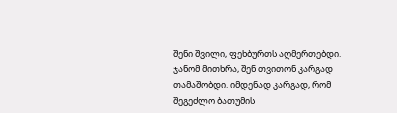შენი შვილი, ფეხბურთს აღმერთებდი. ჯანომ მითხრა, შენ თვითონ კარგად თამაშობდი. იმდენად კარგად, რომ შეგეძლო ბათუმის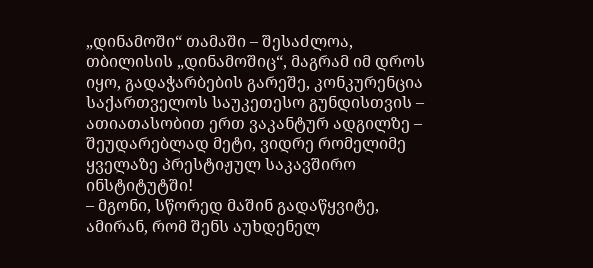„დინამოში“ თამაში – შესაძლოა, თბილისის „დინამოშიც“, მაგრამ იმ დროს იყო, გადაჭარბების გარეშე, კონკურენცია საქართველოს საუკეთესო გუნდისთვის – ათიათასობით ერთ ვაკანტურ ადგილზე – შეუდარებლად მეტი, ვიდრე რომელიმე ყველაზე პრესტიჟულ საკავშირო ინსტიტუტში!
– მგონი, სწორედ მაშინ გადაწყვიტე, ამირან, რომ შენს აუხდენელ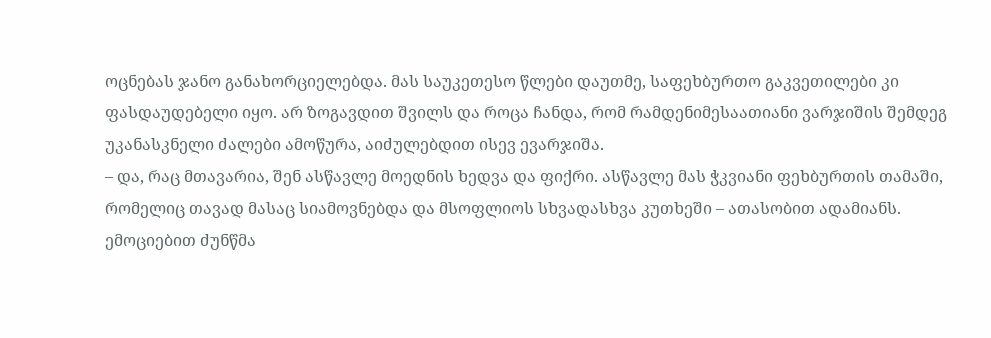ოცნებას ჯანო განახორციელებდა. მას საუკეთესო წლები დაუთმე, საფეხბურთო გაკვეთილები კი ფასდაუდებელი იყო. არ ზოგავდით შვილს და როცა ჩანდა, რომ რამდენიმესაათიანი ვარჯიშის შემდეგ უკანასკნელი ძალები ამოწურა, აიძულებდით ისევ ევარჯიშა.
– და, რაც მთავარია, შენ ასწავლე მოედნის ხედვა და ფიქრი. ასწავლე მას ჭკვიანი ფეხბურთის თამაში, რომელიც თავად მასაც სიამოვნებდა და მსოფლიოს სხვადასხვა კუთხეში – ათასობით ადამიანს. ემოციებით ძუნწმა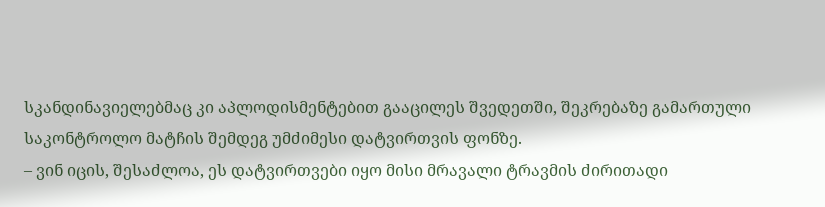სკანდინავიელებმაც კი აპლოდისმენტებით გააცილეს შვედეთში, შეკრებაზე გამართული საკონტროლო მატჩის შემდეგ უმძიმესი დატვირთვის ფონზე.
– ვინ იცის, შესაძლოა, ეს დატვირთვები იყო მისი მრავალი ტრავმის ძირითადი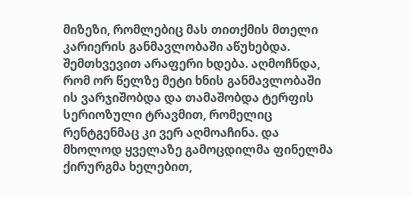მიზეზი, რომლებიც მას თითქმის მთელი კარიერის განმავლობაში აწუხებდა. შემთხვევით არაფერი ხდება. აღმოჩნდა, რომ ორ წელზე მეტი ხნის განმავლობაში ის ვარჯიშობდა და თამაშობდა ტერფის სერიოზული ტრავმით, რომელიც რენტგენმაც კი ვერ აღმოაჩინა. და მხოლოდ ყველაზე გამოცდილმა ფინელმა ქირურგმა ხელებით,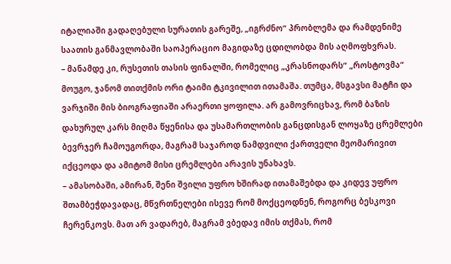იტალიაში გადაღებული სურათის გარეშე, „იგრძნო“ პრობლემა და რამდენიმე საათის განმავლობაში საოპერაციო მაგიდაზე ცდილობდა მის აღმოფხვრას.
– მანამდე კი, რუსეთის თასის ფინალში, რომელიც „კრასნოდარს“ „როსტოვმა“ მოუგო, ჯანომ თითქმის ორი ტაიმი ტკივილით ითამაშა. თუმცა, მსგავსი მატჩი და ვარჯიში მის ბიოგრაფიაში არაერთი ყოფილა. არ გამოვრიცხავ, რომ ბაზის დახურულ კარს მიღმა წყენისა და უსამართლობის განცდისგან ლოყაზე ცრემლები ბევრჯერ ჩამოუგორდა, მაგრამ საჯაროდ ნამდვილი ქართველი მეომარივით იქცეოდა და ამიტომ მისი ცრემლები არავის უნახავს.
– ამასობაში, ამირან, შენი შვილი უფრო ხშირად ითამაშებდა და კიდევ უფრო შთამბეჭდავადაც, მწვრთნელები ისევე რომ მოქცეოდნენ, როგორც ბესკოვი ჩერენკოვს. მათ არ ვადარებ, მაგრამ ვბედავ იმის თქმას, რომ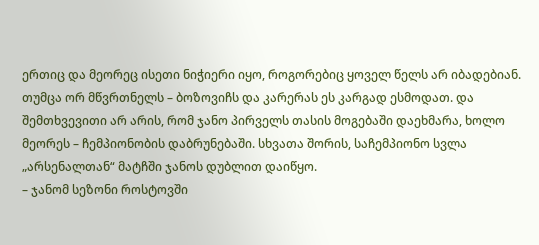ერთიც და მეორეც ისეთი ნიჭიერი იყო, როგორებიც ყოველ წელს არ იბადებიან. თუმცა ორ მწვრთნელს – ბოზოვიჩს და კარერას ეს კარგად ესმოდათ. და შემთხვევითი არ არის, რომ ჯანო პირველს თასის მოგებაში დაეხმარა, ხოლო მეორეს – ჩემპიონობის დაბრუნებაში. სხვათა შორის, საჩემპიონო სვლა „არსენალთან“ მატჩში ჯანოს დუბლით დაიწყო.
– ჯანომ სეზონი როსტოვში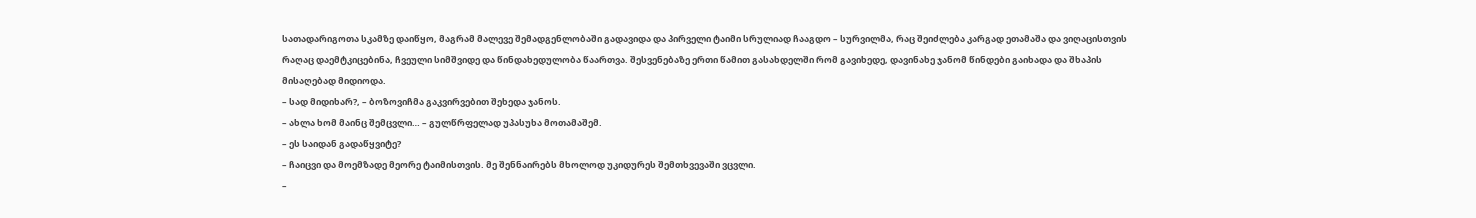სათადარიგოთა სკამზე დაიწყო, მაგრამ მალევე შემადგენლობაში გადავიდა და პირველი ტაიმი სრულიად ჩააგდო – სურვილმა, რაც შეიძლება კარგად ეთამაშა და ვიღაცისთვის რაღაც დაემტკიცებინა, ჩვეული სიმშვიდე და წინდახედულობა წაართვა. შესვენებაზე ერთი წამით გასახდელში რომ გავიხედე, დავინახე ჯანომ წინდები გაიხადა და შხაპის მისაღებად მიდიოდა.
– სად მიდიხარ?, – ბოზოვიჩმა გაკვირვებით შეხედა ჯანოს.
– ახლა ხომ მაინც შემცვლი… – გულწრფელად უპასუხა მოთამაშემ.
– ეს საიდან გადაწყვიტე?
– ჩაიცვი და მოემზადე მეორე ტაიმისთვის. მე შენნაირებს მხოლოდ უკიდურეს შემთხვევაში ვცვლი.
–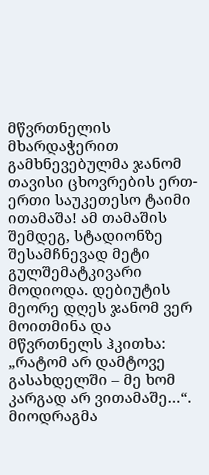მწვრთნელის მხარდაჭერით გამხნევებულმა ჯანომ თავისი ცხოვრების ერთ-ერთი საუკეთესო ტაიმი ითამაშა! ამ თამაშის შემდეგ, სტადიონზე შესამჩნევად მეტი გულშემატკივარი მოდიოდა. დებიუტის მეორე დღეს ჯანომ ვერ მოითმინა და მწვრთნელს ჰკითხა: „რატომ არ დამტოვე გასახდელში – მე ხომ კარგად არ ვითამაშე…“. მიოდრაგმა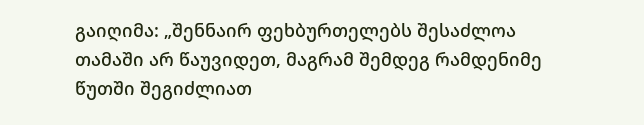გაიღიმა: „შენნაირ ფეხბურთელებს შესაძლოა თამაში არ წაუვიდეთ, მაგრამ შემდეგ რამდენიმე წუთში შეგიძლიათ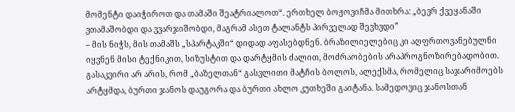მომენტი დაიჭიროთ და თამაში შეატრიალოთ“. ერთხელ ბოჟოვიჩმა მითხრა: „ბევრ ქვეყანაში ვთამაშობდი და ვვარჯიშობდი, მაგრამ ასეთ ტალანტს პირველად შევხვდი”
– მის ნიჭს, მის თამაშს „სპარტაკში“ დიდად აფასებდნენ. ბრაზილიელებიც კი აღფრთოვანებულნი იყვნენ მისი ტექნიკით, სიზუსტით და დარტყმის ძალით, მოძრაობების არაპროგნოზირებადობით. გასაკვირი არ არის, რომ „ბაზელთან“ გასვლითი მატჩის ბოლოს, ალექსმა, რომელიც საჯარიმოებს არტყმდა, ბურთი ჯანოს დაუგორა და ბურთი ახლო კუთხეში გაიტანა. სამედოვიც ჯანოსთან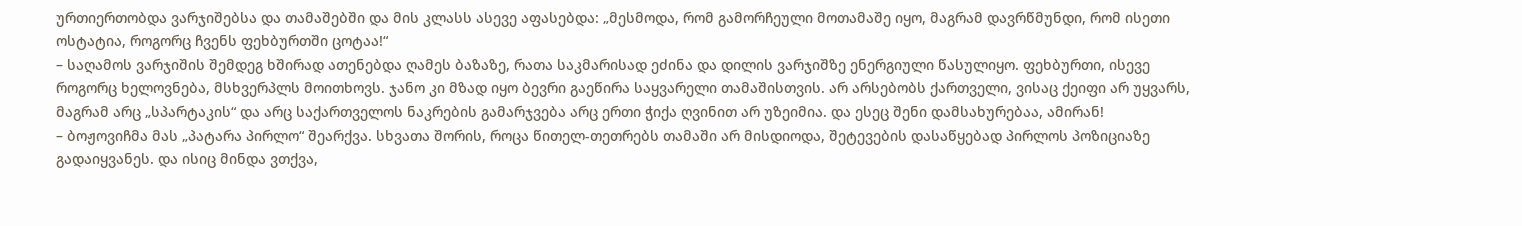ურთიერთობდა ვარჯიშებსა და თამაშებში და მის კლასს ასევე აფასებდა: „მესმოდა, რომ გამორჩეული მოთამაშე იყო, მაგრამ დავრწმუნდი, რომ ისეთი ოსტატია, როგორც ჩვენს ფეხბურთში ცოტაა!“
– საღამოს ვარჯიშის შემდეგ ხშირად ათენებდა ღამეს ბაზაზე, რათა საკმარისად ეძინა და დილის ვარჯიშზე ენერგიული წასულიყო. ფეხბურთი, ისევე როგორც ხელოვნება, მსხვერპლს მოითხოვს. ჯანო კი მზად იყო ბევრი გაეწირა საყვარელი თამაშისთვის. არ არსებობს ქართველი, ვისაც ქეიფი არ უყვარს, მაგრამ არც „სპარტაკის“ და არც საქართველოს ნაკრების გამარჯვება არც ერთი ჭიქა ღვინით არ უზეიმია. და ესეც შენი დამსახურებაა, ამირან!
– ბოჟოვიჩმა მას „პატარა პირლო“ შეარქვა. სხვათა შორის, როცა წითელ-თეთრებს თამაში არ მისდიოდა, შეტევების დასაწყებად პირლოს პოზიციაზე გადაიყვანეს. და ისიც მინდა ვთქვა,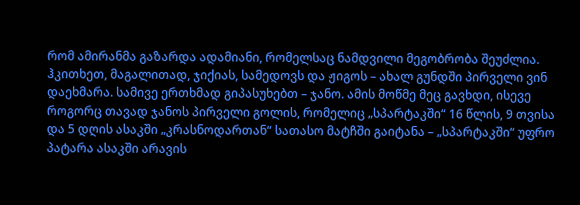რომ ამირანმა გაზარდა ადამიანი, რომელსაც ნამდვილი მეგობრობა შეუძლია. ჰკითხეთ, მაგალითად, ჯიქიას, სამედოვს და ჟიგოს – ახალ გუნდში პირველი ვინ დაეხმარა. სამივე ერთხმად გიპასუხებთ – ჯანო. ამის მოწმე მეც გავხდი, ისევე როგორც თავად ჯანოს პირველი გოლის, რომელიც „სპარტაკში“ 16 წლის, 9 თვისა და 5 დღის ასაკში „კრასნოდართან“ სათასო მატჩში გაიტანა – „სპარტაკში“ უფრო პატარა ასაკში არავის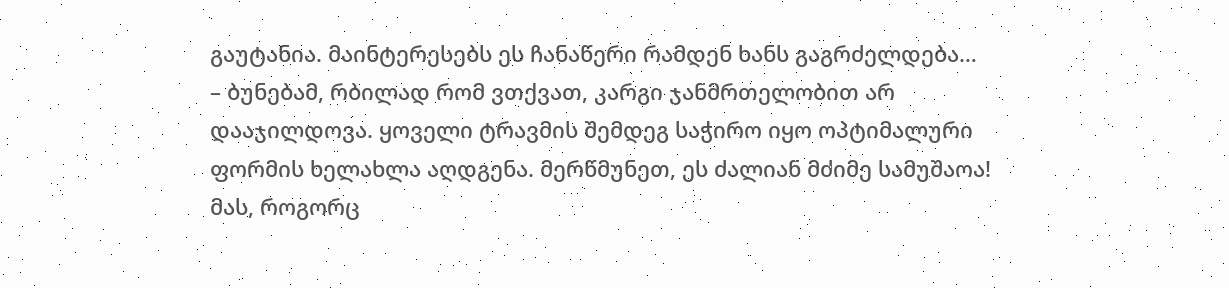გაუტანია. მაინტერესებს ეს ჩანაწერი რამდენ ხანს გაგრძელდება…
– ბუნებამ, რბილად რომ ვთქვათ, კარგი ჯანმრთელობით არ დააჯილდოვა. ყოველი ტრავმის შემდეგ საჭირო იყო ოპტიმალური ფორმის ხელახლა აღდგენა. მერწმუნეთ, ეს ძალიან მძიმე სამუშაოა! მას, როგორც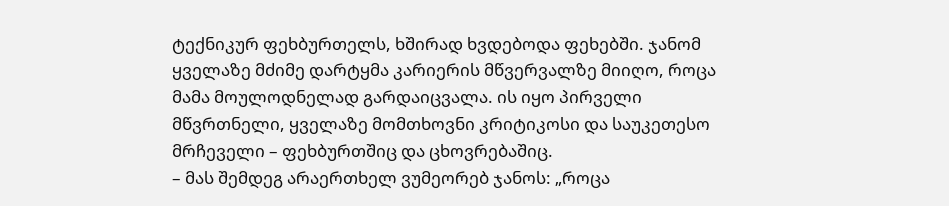ტექნიკურ ფეხბურთელს, ხშირად ხვდებოდა ფეხებში. ჯანომ ყველაზე მძიმე დარტყმა კარიერის მწვერვალზე მიიღო, როცა მამა მოულოდნელად გარდაიცვალა. ის იყო პირველი მწვრთნელი, ყველაზე მომთხოვნი კრიტიკოსი და საუკეთესო მრჩეველი – ფეხბურთშიც და ცხოვრებაშიც.
– მას შემდეგ არაერთხელ ვუმეორებ ჯანოს: „როცა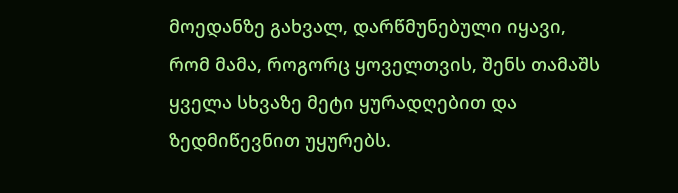მოედანზე გახვალ, დარწმუნებული იყავი, რომ მამა, როგორც ყოველთვის, შენს თამაშს ყველა სხვაზე მეტი ყურადღებით და ზედმიწევნით უყურებს.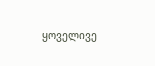ყოველივე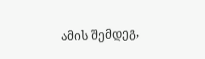ამის შემდეგ,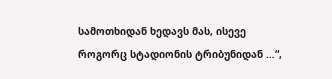სამოთხიდან ხედავს მას, ისევე როგორც სტადიონის ტრიბუნიდან …“,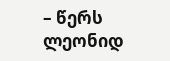– წერს ლეონიდ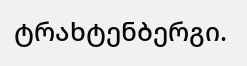ტრახტენბერგი.